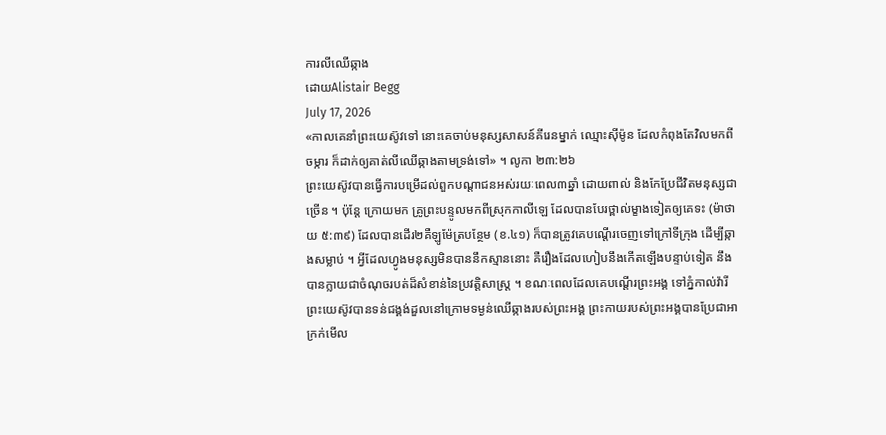ការលីឈើឆ្កាង
ដោយAlistair Begg
July 17, 2026
«កាលគេនាំព្រះយេស៊ូវទៅ នោះគេចាប់មនុស្សសាសន៍គីរេនម្នាក់ ឈ្មោះស៊ីម៉ូន ដែលកំពុងតែវិលមកពីចម្ការ ក៏ដាក់ឲ្យគាត់លីឈើឆ្កាងតាមទ្រង់ទៅ» ។ លូកា ២៣:២៦
ព្រះយេស៊ូវបានធ្វើការបម្រើដល់ពួកបណ្តាជនអស់រយៈពេល៣ឆ្នាំ ដោយពាល់ និងកែប្រែជីវិតមនុស្សជាច្រើន ។ ប៉ុន្តែ ក្រោយមក គ្រូព្រះបន្ទូលមកពីស្រុកកាលីឡេ ដែលបានបែរថ្ពាល់ម្ខាងទៀតឲ្យគេទះ (ម៉ាថាយ ៥:៣៩) ដែលបានដើរ២គឺឡូម៉ែត្របន្ថែម (ខ.៤១) ក៏បានត្រូវគេបណ្តើរចេញទៅក្រៅទីក្រុង ដើម្បីឆ្កាងសម្លាប់ ។ អ្វីដែលហ្វូងមនុស្សមិនបាននឹកស្មាននោះ គឺរឿងដែលហៀបនឹងកើតឡើងបន្ទាប់ទៀត នឹងបានក្លាយជាចំណុចរបត់ដ៏សំខាន់នៃប្រវត្តិសាស្រ្ត ។ ខណៈពេលដែលគេបណ្តើរព្រះអង្គ ទៅភ្នំកាល់វ៉ារី ព្រះយេស៊ូវបានទន់ជង្គង់ដួលនៅក្រោមទម្ងន់ឈើឆ្កាងរបស់ព្រះអង្គ ព្រះកាយរបស់ព្រះអង្គបានប្រែជាអាក្រក់មើល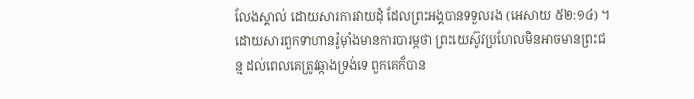លែងស្គាល់ ដោយសារការវាយដុំ ដែលព្រះអង្គបានទទួលរង (អេសាយ ៥២:១៤) ។ ដោយសារពួកទាហានរ៉ូម៉ាំងមានការបារម្ភថា ព្រះយេស៊ូវប្រហែលមិនអាចមានព្រះជន្ម ដល់ពេលគេត្រូវឆ្កាងទ្រង់ទេ ពួកគេក៏បាន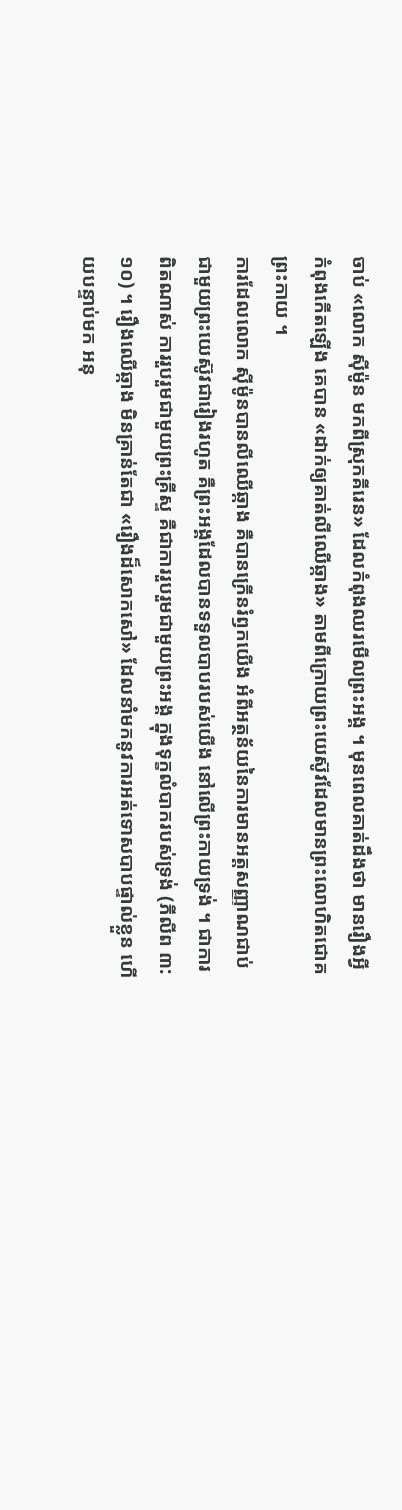ចាប់ «លោក ស៊ីម៉ូន មកពីស្រុកគីរេន» ដែលកំពុងឈរមើលព្រះអង្គ ។ មុនពេលគាត់ដឹងថា មានរឿងអ្វីកំពុងកើតឡើង គេបាន «ដាក់ឲ្យគាត់លីឈើឆ្កាង» តាមពីក្រោយព្រះយេស៊ូវដែលមានព្រះលោហិតជោគព្រះកាយ ។
ការដែលលោក ស៊ីម៉ូនបានលីឈើឆ្កាង គឺបានក្រើនរំឭកយើង អំពីអត្ថន័យនៃការមានអត្តសញ្ញាណជាប់ជាមួយព្រះយេស៊ូវជារៀងរហូត គឺព្រះអង្គដែលបានទទួលបាបរបស់យើង នៅលើព្រះកាយទ្រង់ ។ ជាការពិតណាស់ ការរួបរួមជាមួយព្រះគ្រីស្ទ គឺជាការរួបរួមជាមួយព្រះអង្គ ក្នុងទុក្ខលំបាករបស់ទ្រង់ (ភីលីព ៣:១០) ។ រឿងឈើឆ្កាង មិនគ្រាន់តែជា «រឿងដ៏សោកសៅ» ដែលនាំមកនូវការអត់ទោសបាបផ្ទាល់ខ្លួន ហើយបន្ទាប់មក អនុ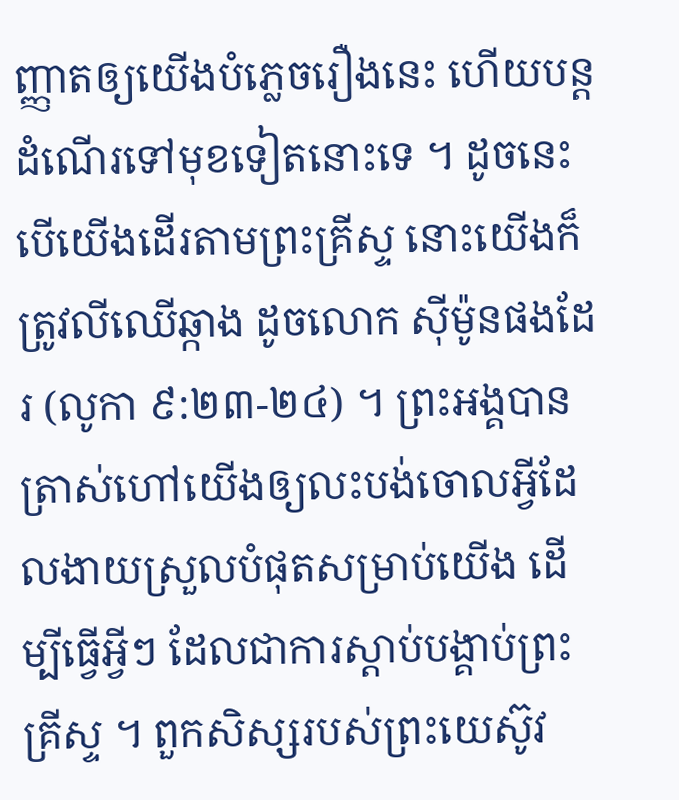ញ្ញាតឲ្យយើងបំភ្លេចរឿងនេះ ហើយបន្តដំណើរទៅមុខទៀតនោះទេ ។ ដូចនេះ បើយើងដើរតាមព្រះគ្រីស្ទ នោះយើងក៏ត្រូវលីឈើឆ្កាង ដូចលោក ស៊ីម៉ូនផងដែរ (លូកា ៩:២៣-២៤) ។ ព្រះអង្គបានត្រាស់ហៅយើងឲ្យលះបង់ចោលអ្វីដែលងាយស្រួលបំផុតសម្រាប់យើង ដើម្បីធ្វើអ្វីៗ ដែលជាការស្តាប់បង្គាប់ព្រះគ្រីស្ទ ។ ពួកសិស្សរបស់ព្រះយេស៊ូវ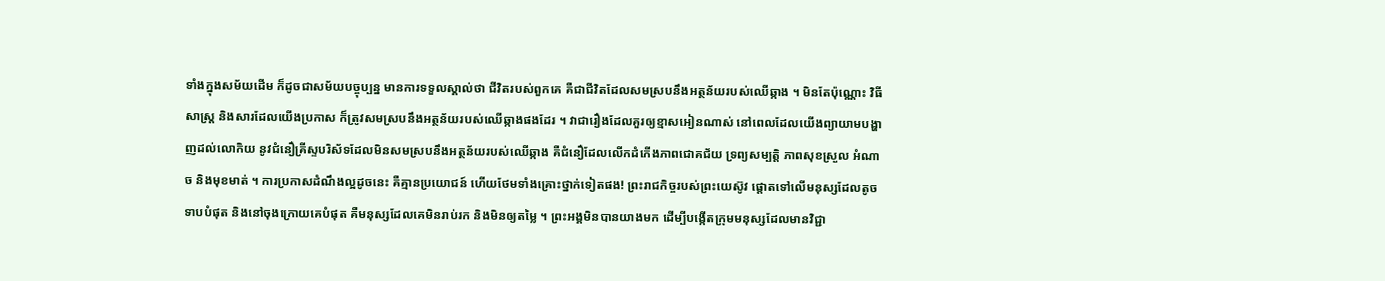ទាំងក្នុងសម័យដើម ក៏ដូចជាសម័យបច្ចុប្បន្ន មានការទទួលស្គាល់ថា ជីវិតរបស់ពួកគេ គឺជាជីវិតដែលសមស្របនឹងអត្ថន័យរបស់ឈើឆ្កាង ។ មិនតែប៉ុណ្ណោះ វិធីសាស្រ្ត និងសារដែលយើងប្រកាស ក៏ត្រូវសមស្របនឹងអត្ថន័យរបស់ឈើឆ្កាងផងដែរ ។ វាជារឿងដែលគួរឲ្យខ្មាសអៀនណាស់ នៅពេលដែលយើងព្យាយាមបង្ហាញដល់លោកិយ នូវជំនឿគ្រីស្ទបរិស័ទដែលមិនសមស្របនឹងអត្ថន័យរបស់ឈើឆ្កាង គឺជំនឿដែលលើកដំកើងភាពជោគជ័យ ទ្រព្យសម្បត្តិ ភាពសុខស្រួល អំណាច និងមុខមាត់ ។ ការប្រកាសដំណឹងល្អដូចនេះ គឺគ្មានប្រយោជន៍ ហើយថែមទាំងគ្រោះថ្នាក់ទៀតផង! ព្រះរាជកិច្ចរបស់ព្រះយេស៊ូវ ផ្ដោតទៅលើមនុស្សដែលតូចទាបបំផុត និងនៅចុងក្រោយគេបំផុត គឺមនុស្សដែលគេមិនរាប់រក និងមិនឲ្យតម្លៃ ។ ព្រះអង្គមិនបានយាងមក ដើម្បីបង្កើតក្រុមមនុស្សដែលមានវិជ្ជា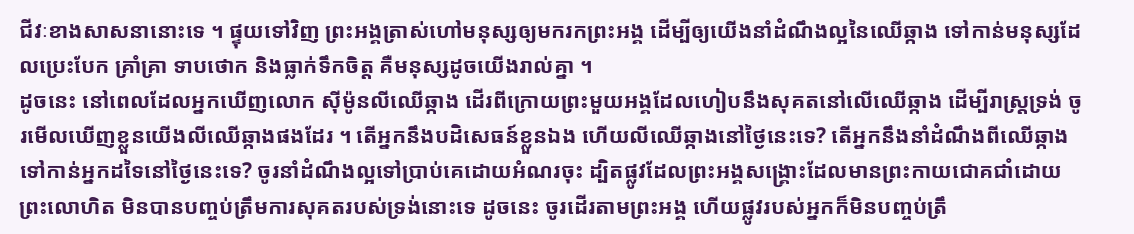ជីវៈខាងសាសនានោះទេ ។ ផ្ទុយទៅវិញ ព្រះអង្គត្រាស់ហៅមនុស្សឲ្យមករកព្រះអង្គ ដើម្បីឲ្យយើងនាំដំណឹងល្អនៃឈើឆ្កាង ទៅកាន់មនុស្សដែលប្រេះបែក គ្រាំគ្រា ទាបថោក និងធ្លាក់ទឹកចិត្ត គឺមនុស្សដូចយើងរាល់គ្នា ។
ដូចនេះ នៅពេលដែលអ្នកឃើញលោក ស៊ីម៉ូនលីឈើឆ្កាង ដើរពីក្រោយព្រះមួយអង្គដែលហៀបនឹងសុគតនៅលើឈើឆ្កាង ដើម្បីរាស្រ្តទ្រង់ ចូរមើលឃើញខ្លួនយើងលីឈើឆ្កាងផងដែរ ។ តើអ្នកនឹងបដិសេធន៍ខ្លួនឯង ហើយលីឈើឆ្កាងនៅថ្ងៃនេះទេ? តើអ្នកនឹងនាំដំណឹងពីឈើឆ្កាង ទៅកាន់អ្នកដទៃនៅថ្ងៃនេះទេ? ចូរនាំដំណឹងល្អទៅប្រាប់គេដោយអំណរចុះ ដ្បិតផ្លូវដែលព្រះអង្គសង្គ្រោះដែលមានព្រះកាយជោគជាំដោយព្រះលោហិត មិនបានបញ្ចប់ត្រឹមការសុគតរបស់ទ្រង់នោះទេ ដូចនេះ ចូរដើរតាមព្រះអង្គ ហើយផ្លូវរបស់អ្នកក៏មិនបញ្ចប់ត្រឹ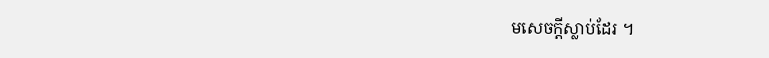មសេចក្តីស្លាប់ដែរ ។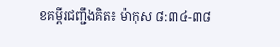ខគម្ពីរជញ្ជឹងគិត៖ ម៉ាកុស ៨:៣៤-៣៨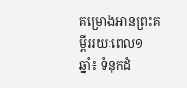គម្រោងអានព្រះគម្ពីររយៈពេល១ឆ្នាំ៖ ទំនុកដំ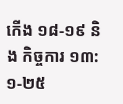កើង ១៨-១៩ និង កិច្ចការ ១៣:១-២៥